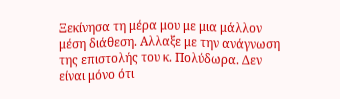Ξεκίνησα τη μέρα μου με μια μάλλον μέση διάθεση. Αλλαξε με την ανάγνωση της επιστολής του κ. Πολύδωρα. Δεν είναι μόνο ότι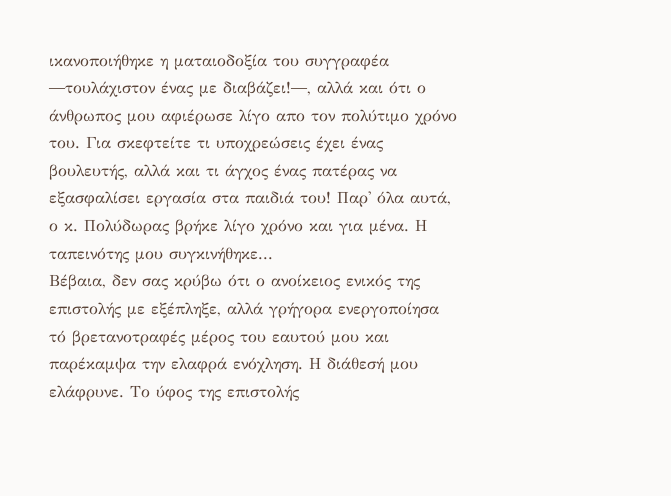ικανοποιήθηκε η ματαιοδοξία του συγγραφέα ―τουλάχιστον ένας με διαβάζει!―, αλλά και ότι ο άνθρωπος μου αφιέρωσε λίγο απο τον πολύτιμο χρόνο του. Για σκεφτείτε τι υποχρεώσεις έχει ένας βουλευτής, αλλά και τι άγχος ένας πατέρας να εξασφαλίσει εργασία στα παιδιά του! Παρ' όλα αυτά, ο κ. Πολύδωρας βρήκε λίγο χρόνο και για μένα. Η ταπεινότης μου συγκινήθηκε...
Βέβαια, δεν σας κρύβω ότι ο ανοίκειος ενικός της επιστολής με εξέπληξε, αλλά γρήγορα ενεργοποίησα τό βρετανοτραφές μέρος του εαυτού μου και παρέκαμψα την ελαφρά ενόχληση. Η διάθεσή μου ελάφρυνε. Το ύφος της επιστολής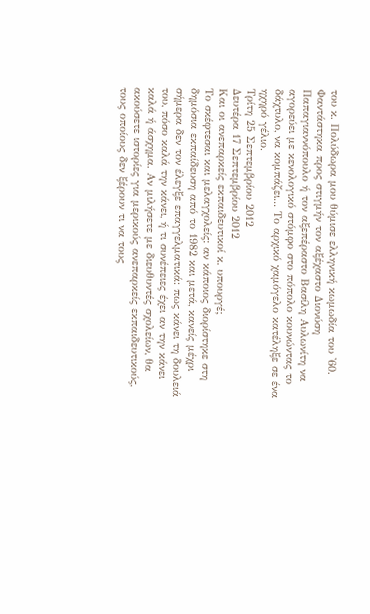του κ. Πολύδωρα μου θύμισε ελληνική κωμωδία του '60. Φαντάστηκα προς στιγμήν τον αξέχαστο Διονύση Παπαγιαννόπουλο ή τον αξεπέραστο Βασίλη Αυλωνίτη να αγορεύει με κενολογικό στόμφο στο πόπολο κουνώντας το δάχτυλο, να κομπάζει... Το αρχικό χαμόγελο κατέληξε σε ένα ηχηρό γέλιο.
Τρίτη 25 Σεπτεμβρίου 2012
Δευτέρα 17 Σεπτεμβρίου 2012
Και οι ανεπαρκείς εκπαιδευτικοί κ. υπουργέ;
Το σκέφτεσαι και μελαγχολείς: αν κάποιος διορίστηκε στη δημόσια εκπαίδευση από το 1982 και μετά, κανείς μέχρι σήμερα δεν τον έλεγξε επαγγελματικά: πως κάνει τη δουλειά του, πόσο καλά την κάνει, ή τι συνέπειες έχει αν την κάνει καλά ή άσχημα. Αν μιλήσετε με διευθυντές σχολείων, θα ακούσετε ιστορίες για μερικούς ανεπαρκείς εκπαιδευτικούς, τους οποίους δεν ξέρουν τι να τους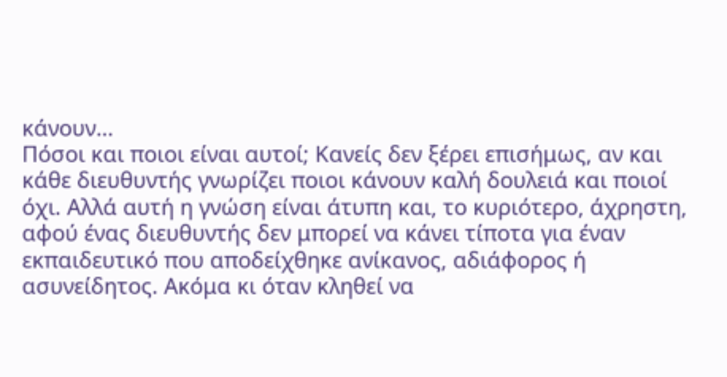κάνουν…
Πόσοι και ποιοι είναι αυτοί; Κανείς δεν ξέρει επισήμως, αν και κάθε διευθυντής γνωρίζει ποιοι κάνουν καλή δουλειά και ποιοί όχι. Αλλά αυτή η γνώση είναι άτυπη και, το κυριότερο, άχρηστη, αφού ένας διευθυντής δεν μπορεί να κάνει τίποτα για έναν εκπαιδευτικό που αποδείχθηκε ανίκανος, αδιάφορος ή ασυνείδητος. Ακόμα κι όταν κληθεί να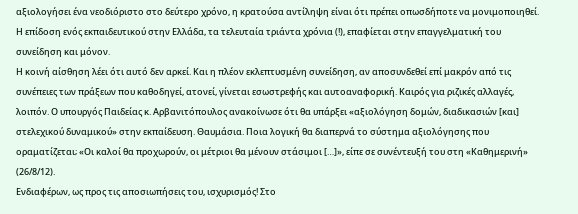αξιολογήσει ένα νεοδιόριστο στο δεύτερο χρόνο, η κρατούσα αντίληψη είναι ότι πρέπει οπωσδήποτε να μονιμοποιηθεί. Η επίδοση ενός εκπαιδευτικού στην Ελλάδα, τα τελευταία τριάντα χρόνια (!), επαφίεται στην επαγγελματική του συνείδηση και μόνον.
Η κοινή αίσθηση λέει ότι αυτό δεν αρκεί. Και η πλέον εκλεπτυσμένη συνείδηση, αν αποσυνδεθεί επί μακρόν από τις συνέπειες των πράξεων που καθοδηγεί, ατονεί, γίνεται εσωστρεφής και αυτοαναφορική. Καιρός για ριζικές αλλαγές, λοιπόν. Ο υπουργός Παιδείας κ. Αρβανιτόπουλος ανακοίνωσε ότι θα υπάρξει «αξιολόγηση δομών, διαδικασιών [και] στελεχικού δυναμικού» στην εκπαίδευση. Θαυμάσια. Ποια λογική θα διαπερνά το σύστημα αξιολόγησης που οραματίζεται; «Οι καλοί θα προχωρούν, οι μέτριοι θα μένουν στάσιμοι […]», είπε σε συνέντευξή του στη «Καθημερινή» (26/8/12).
Ενδιαφέρων, ως προς τις αποσιωπήσεις του, ισχυρισμός! Στο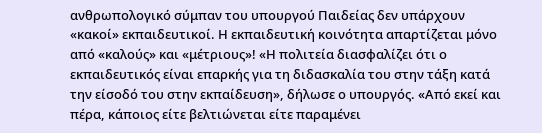ανθρωπολογικό σύμπαν του υπουργού Παιδείας δεν υπάρχουν «κακοί» εκπαιδευτικοί. Η εκπαιδευτική κοινότητα απαρτίζεται μόνο από «καλούς» και «μέτριους»! «Η πολιτεία διασφαλίζει ότι ο εκπαιδευτικός είναι επαρκής για τη διδασκαλία του στην τάξη κατά την είσοδό του στην εκπαίδευση», δήλωσε ο υπουργός. «Από εκεί και πέρα, κάποιος είτε βελτιώνεται είτε παραμένει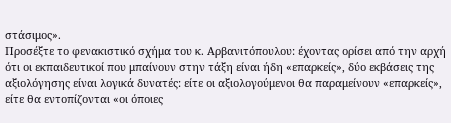στάσιμος».
Προσέξτε το φενακιστικό σχήμα του κ. Αρβανιτόπουλου: έχοντας ορίσει από την αρχή ότι οι εκπαιδευτικοί που μπαίνουν στην τάξη είναι ήδη «επαρκείς», δύο εκβάσεις της αξιολόγησης είναι λογικά δυνατές: είτε οι αξιολογούμενοι θα παραμείνουν «επαρκείς», είτε θα εντοπίζονται «οι όποιες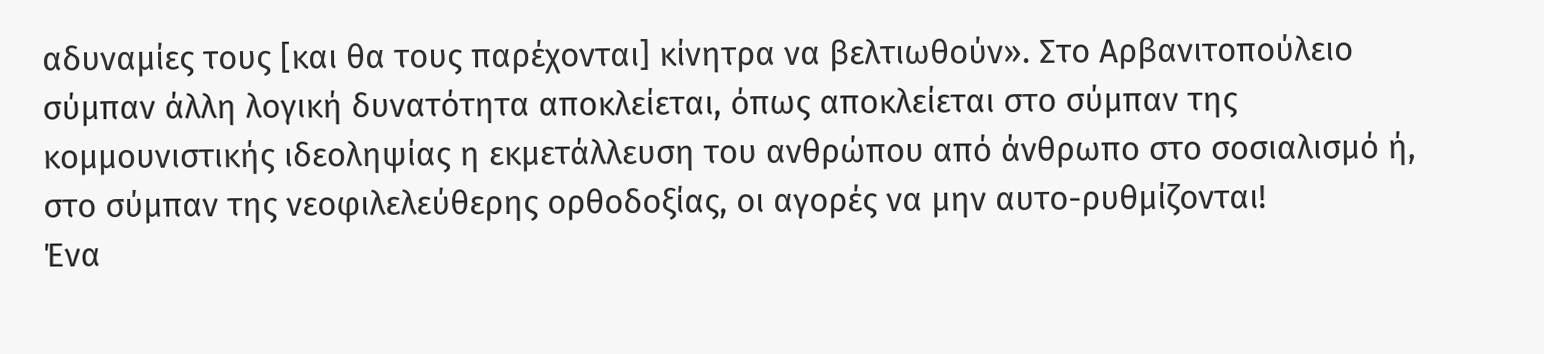αδυναμίες τους [και θα τους παρέχονται] κίνητρα να βελτιωθούν». Στο Αρβανιτοπούλειο σύμπαν άλλη λογική δυνατότητα αποκλείεται, όπως αποκλείεται στο σύμπαν της κομμουνιστικής ιδεοληψίας η εκμετάλλευση του ανθρώπου από άνθρωπο στο σοσιαλισμό ή, στο σύμπαν της νεοφιλελεύθερης ορθοδοξίας, οι αγορές να μην αυτο-ρυθμίζονται!
Ένα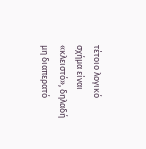τέτοιο λογικό σχήμα είναι «κλειστό», δηλαδή μη διαπερατό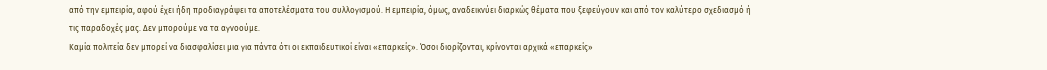από την εμπειρία, αφού έχει ήδη προδιαγράψει τα αποτελέσματα του συλλογισμού. Η εμπειρία, όμως, αναδεικνύει διαρκώς θέματα που ξεφεύγουν και από τον καλύτερο σχεδιασμό ή τις παραδοχές μας. Δεν μπορούμε να τα αγνοούμε.
Καμία πολιτεία δεν μπορεί να διασφαλίσει μια για πάντα ότι οι εκπαιδευτικοί είναι «επαρκείς». Όσοι διορίζονται, κρίνονται αρχικά «επαρκείς»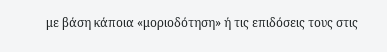με βάση κάποια «μοριοδότηση» ή τις επιδόσεις τους στις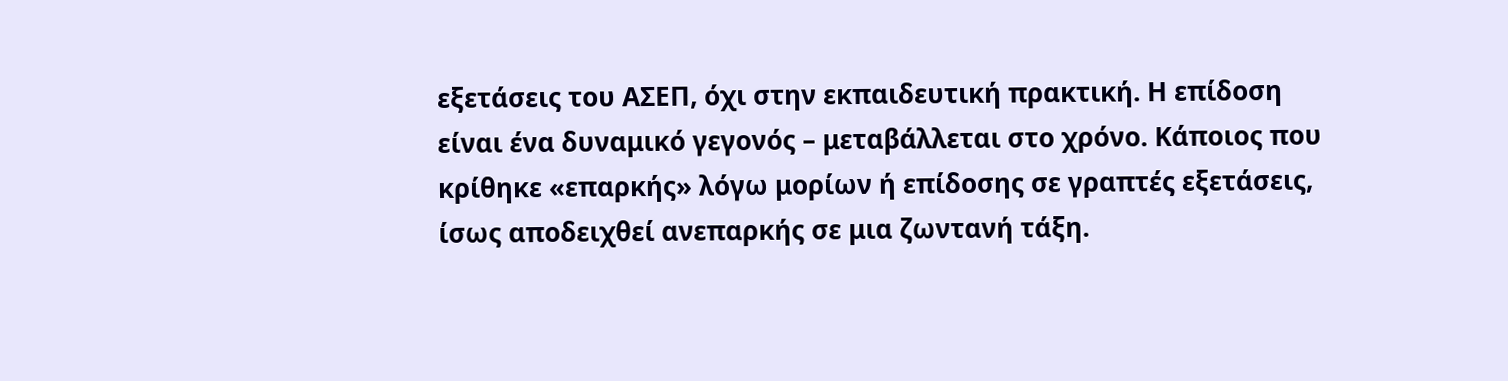εξετάσεις του ΑΣΕΠ, όχι στην εκπαιδευτική πρακτική. Η επίδοση είναι ένα δυναμικό γεγονός – μεταβάλλεται στο χρόνο. Κάποιος που κρίθηκε «επαρκής» λόγω μορίων ή επίδοσης σε γραπτές εξετάσεις, ίσως αποδειχθεί ανεπαρκής σε μια ζωντανή τάξη.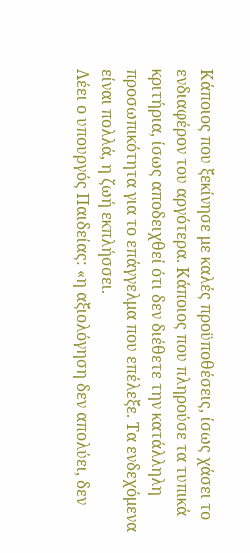Κάποιος που ξεκίνησε με καλές προϋποθέσεις, ίσως χάσει το ενδιαφέρον του αργότερα. Κάποιος που πληρούσε τα τυπικά κριτήρια, ίσως αποδειχθεί ότι δεν διέθετε την κατάλληλη προσωπικότητα για το επάγγελμα που επέλεξε. Τα ενδεχόμενα είναι πολλά, η ζωή εκπλήσσει.
Λέει ο υπουργός Παιδείας: «η αξιολόγηση δεν απολύει, δεν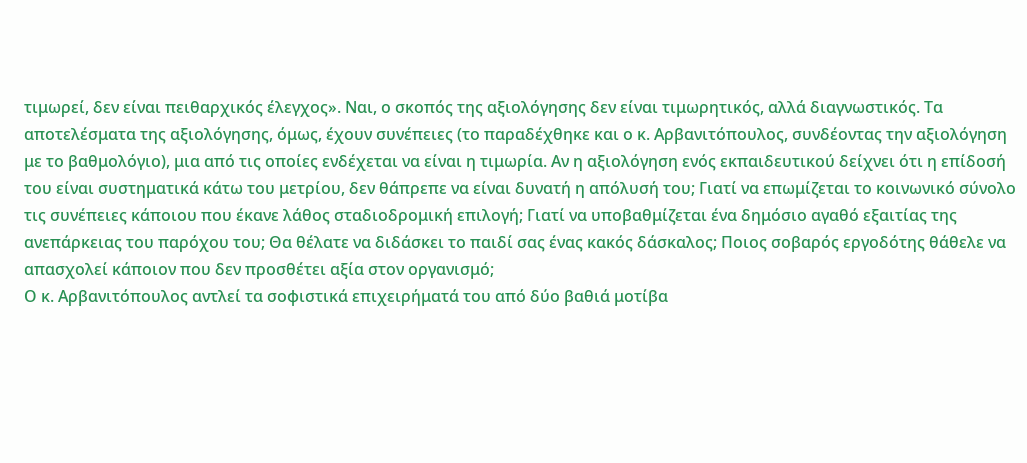τιμωρεί, δεν είναι πειθαρχικός έλεγχος». Ναι, ο σκοπός της αξιολόγησης δεν είναι τιμωρητικός, αλλά διαγνωστικός. Τα αποτελέσματα της αξιολόγησης, όμως, έχουν συνέπειες (το παραδέχθηκε και ο κ. Αρβανιτόπουλος, συνδέοντας την αξιολόγηση με το βαθμολόγιο), μια από τις οποίες ενδέχεται να είναι η τιμωρία. Αν η αξιολόγηση ενός εκπαιδευτικού δείχνει ότι η επίδοσή του είναι συστηματικά κάτω του μετρίου, δεν θάπρεπε να είναι δυνατή η απόλυσή του; Γιατί να επωμίζεται το κοινωνικό σύνολο τις συνέπειες κάποιου που έκανε λάθος σταδιοδρομική επιλογή; Γιατί να υποβαθμίζεται ένα δημόσιο αγαθό εξαιτίας της ανεπάρκειας του παρόχου του; Θα θέλατε να διδάσκει το παιδί σας ένας κακός δάσκαλος; Ποιος σοβαρός εργοδότης θάθελε να απασχολεί κάποιον που δεν προσθέτει αξία στον οργανισμό;
Ο κ. Αρβανιτόπουλος αντλεί τα σοφιστικά επιχειρήματά του από δύο βαθιά μοτίβα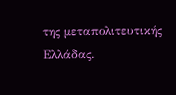της μεταπολιτευτικής Ελλάδας.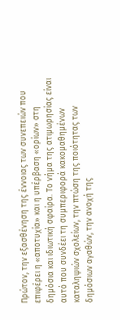Πρώτον, την εξασθένηση της έννοιας των συνεπειών που επιφέρει η «αποτυχία» και η υπέρβαση «ορίων» στη δημόσια και ιδιωτική σφαίρα. Το νήμα της ατιμωρησίας είναι αυτό που συνδέει τη συμπεριφορά κακομαθημένων καταληψιών σχολείων, την πτώση της ποιότητας των δημόσιων αγαθών, την ανοχή της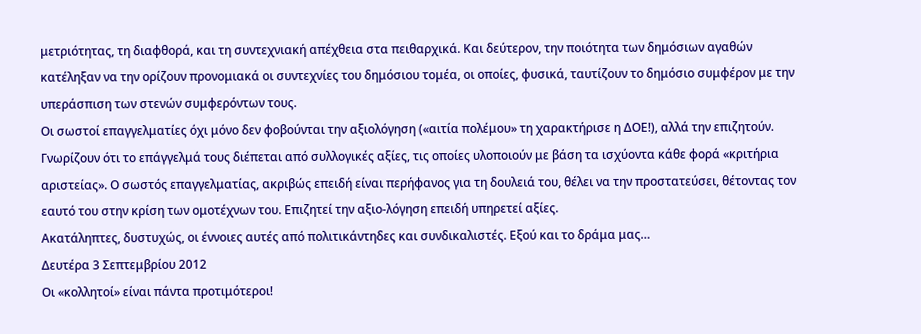μετριότητας, τη διαφθορά, και τη συντεχνιακή απέχθεια στα πειθαρχικά. Και δεύτερον, την ποιότητα των δημόσιων αγαθών κατέληξαν να την ορίζουν προνομιακά οι συντεχνίες του δημόσιου τομέα, οι οποίες, φυσικά, ταυτίζουν το δημόσιο συμφέρον με την υπεράσπιση των στενών συμφερόντων τους.
Οι σωστοί επαγγελματίες όχι μόνο δεν φοβούνται την αξιολόγηση («αιτία πολέμου» τη χαρακτήρισε η ΔΟΕ!), αλλά την επιζητούν. Γνωρίζουν ότι το επάγγελμά τους διέπεται από συλλογικές αξίες, τις οποίες υλοποιούν με βάση τα ισχύοντα κάθε φορά «κριτήρια αριστείας». Ο σωστός επαγγελματίας, ακριβώς επειδή είναι περήφανος για τη δουλειά του, θέλει να την προστατεύσει, θέτοντας τον εαυτό του στην κρίση των ομοτέχνων του. Επιζητεί την αξιο-λόγηση επειδή υπηρετεί αξίες.
Ακατάληπτες, δυστυχώς, οι έννοιες αυτές από πολιτικάντηδες και συνδικαλιστές. Εξού και το δράμα μας…
Δευτέρα 3 Σεπτεμβρίου 2012
Οι «κολλητοί» είναι πάντα προτιμότεροι!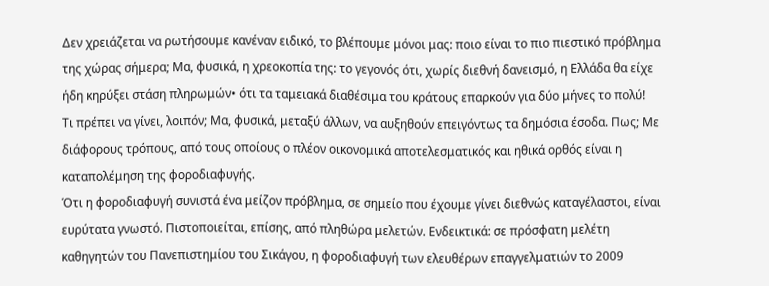Δεν χρειάζεται να ρωτήσουμε κανέναν ειδικό, το βλέπουμε μόνοι μας: ποιο είναι το πιο πιεστικό πρόβλημα της χώρας σήμερα; Μα, φυσικά, η χρεοκοπία της: το γεγονός ότι, χωρίς διεθνή δανεισμό, η Ελλάδα θα είχε ήδη κηρύξει στάση πληρωμών• ότι τα ταμειακά διαθέσιμα του κράτους επαρκούν για δύο μήνες το πολύ!
Τι πρέπει να γίνει, λοιπόν; Μα, φυσικά, μεταξύ άλλων, να αυξηθούν επειγόντως τα δημόσια έσοδα. Πως; Με διάφορους τρόπους, από τους οποίους ο πλέον οικονομικά αποτελεσματικός και ηθικά ορθός είναι η καταπολέμηση της φοροδιαφυγής.
Ότι η φοροδιαφυγή συνιστά ένα μείζον πρόβλημα, σε σημείο που έχουμε γίνει διεθνώς καταγέλαστοι, είναι ευρύτατα γνωστό. Πιστοποιείται, επίσης, από πληθώρα μελετών. Ενδεικτικά: σε πρόσφατη μελέτη καθηγητών του Πανεπιστημίου του Σικάγου, η φοροδιαφυγή των ελευθέρων επαγγελματιών το 2009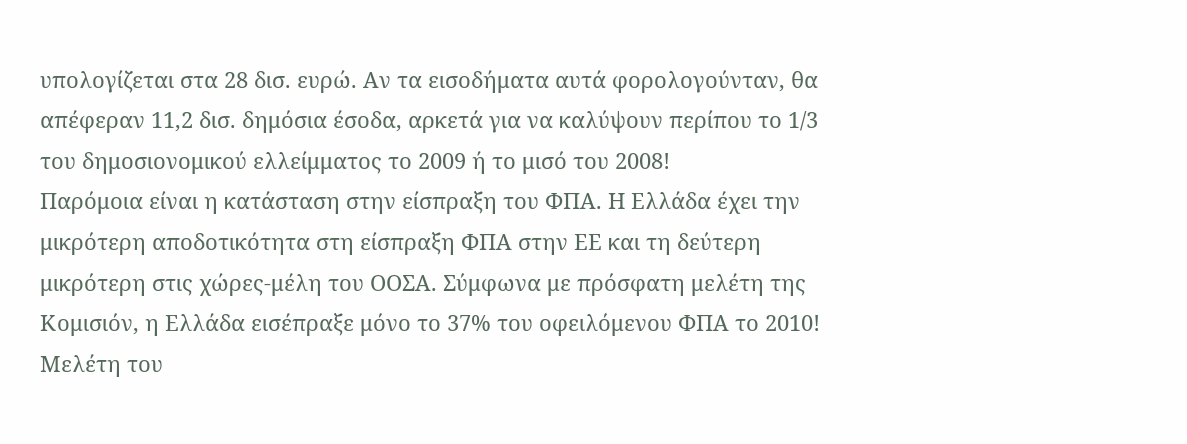υπολογίζεται στα 28 δισ. ευρώ. Αν τα εισοδήματα αυτά φορολογούνταν, θα απέφεραν 11,2 δισ. δημόσια έσοδα, αρκετά για να καλύψουν περίπου το 1/3 του δημοσιονομικού ελλείμματος το 2009 ή το μισό του 2008!
Παρόμοια είναι η κατάσταση στην είσπραξη του ΦΠΑ. Η Ελλάδα έχει την μικρότερη αποδοτικότητα στη είσπραξη ΦΠΑ στην ΕΕ και τη δεύτερη μικρότερη στις χώρες-μέλη του ΟΟΣΑ. Σύμφωνα με πρόσφατη μελέτη της Κομισιόν, η Ελλάδα εισέπραξε μόνο το 37% του οφειλόμενου ΦΠΑ το 2010! Μελέτη του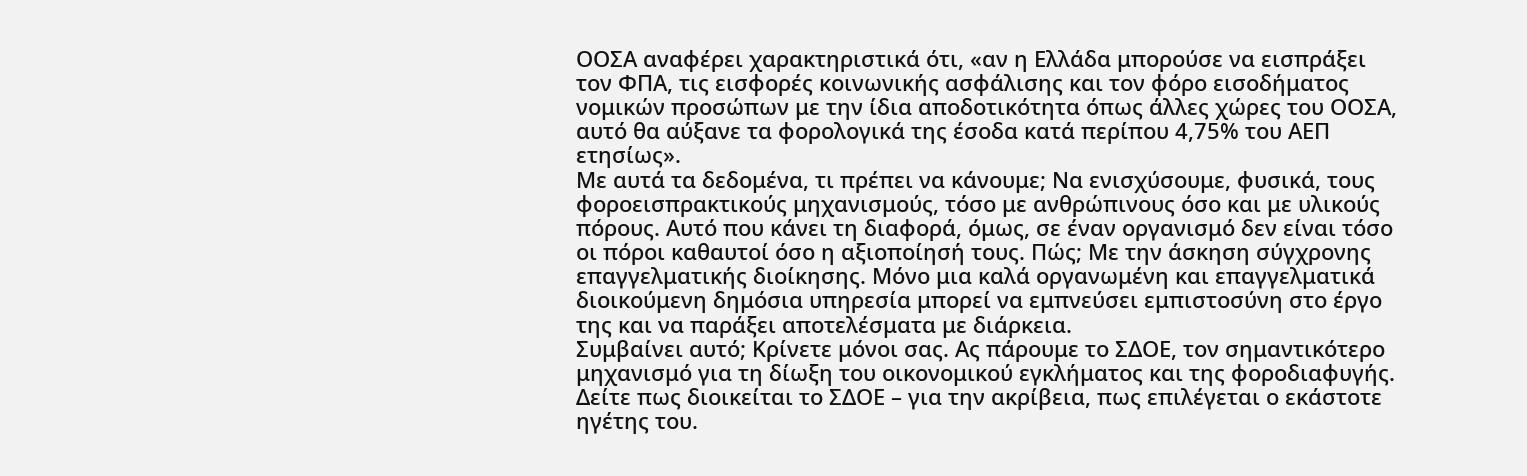ΟΟΣΑ αναφέρει χαρακτηριστικά ότι, «αν η Ελλάδα μπορούσε να εισπράξει τον ΦΠΑ, τις εισφορές κοινωνικής ασφάλισης και τον φόρο εισοδήματος νομικών προσώπων με την ίδια αποδοτικότητα όπως άλλες χώρες του ΟΟΣΑ, αυτό θα αύξανε τα φορολογικά της έσοδα κατά περίπου 4,75% του ΑΕΠ ετησίως».
Με αυτά τα δεδομένα, τι πρέπει να κάνουμε; Να ενισχύσουμε, φυσικά, τους φοροεισπρακτικούς μηχανισμούς, τόσο με ανθρώπινους όσο και με υλικούς πόρους. Αυτό που κάνει τη διαφορά, όμως, σε έναν οργανισμό δεν είναι τόσο οι πόροι καθαυτοί όσο η αξιοποίησή τους. Πώς; Με την άσκηση σύγχρονης επαγγελματικής διοίκησης. Μόνο μια καλά οργανωμένη και επαγγελματικά διοικούμενη δημόσια υπηρεσία μπορεί να εμπνεύσει εμπιστοσύνη στο έργο της και να παράξει αποτελέσματα με διάρκεια.
Συμβαίνει αυτό; Κρίνετε μόνοι σας. Ας πάρουμε το ΣΔΟΕ, τον σημαντικότερο μηχανισμό για τη δίωξη του οικονομικού εγκλήματος και της φοροδιαφυγής. Δείτε πως διοικείται το ΣΔΟΕ – για την ακρίβεια, πως επιλέγεται ο εκάστοτε ηγέτης του.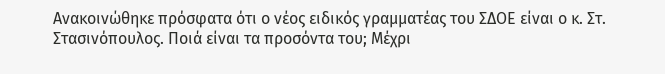Ανακοινώθηκε πρόσφατα ότι ο νέος ειδικός γραμματέας του ΣΔΟΕ είναι ο κ. Στ. Στασινόπουλος. Ποιά είναι τα προσόντα του; Μέχρι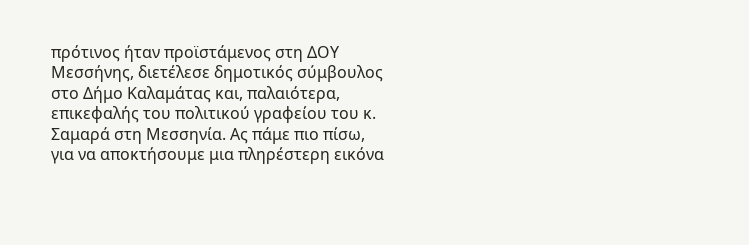πρότινος ήταν προϊστάμενος στη ΔΟΥ Μεσσήνης, διετέλεσε δημοτικός σύμβουλος στο Δήμο Καλαμάτας και, παλαιότερα, επικεφαλής του πολιτικού γραφείου του κ. Σαμαρά στη Μεσσηνία. Ας πάμε πιο πίσω, για να αποκτήσουμε μια πληρέστερη εικόνα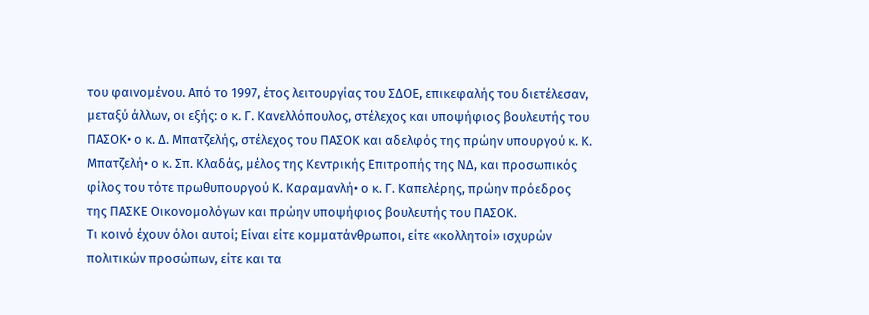του φαινομένου. Από το 1997, έτος λειτουργίας του ΣΔΟΕ, επικεφαλής του διετέλεσαν, μεταξύ άλλων, οι εξής: ο κ. Γ. Κανελλόπουλος, στέλεχος και υποψήφιος βουλευτής του ΠΑΣΟΚ• ο κ. Δ. Μπατζελής, στέλεχος του ΠΑΣΟΚ και αδελφός της πρώην υπουργού κ. Κ. Μπατζελή• ο κ. Σπ. Κλαδάς, μέλος της Κεντρικής Επιτροπής της ΝΔ, και προσωπικός φίλος του τότε πρωθυπουργού Κ. Καραμανλή• ο κ. Γ. Καπελέρης, πρώην πρόεδρος της ΠΑΣΚΕ Οικονομολόγων και πρώην υποψήφιος βουλευτής του ΠΑΣΟΚ.
Τι κοινό έχουν όλοι αυτοί; Είναι είτε κομματάνθρωποι, είτε «κολλητοί» ισχυρών πολιτικών προσώπων, είτε και τα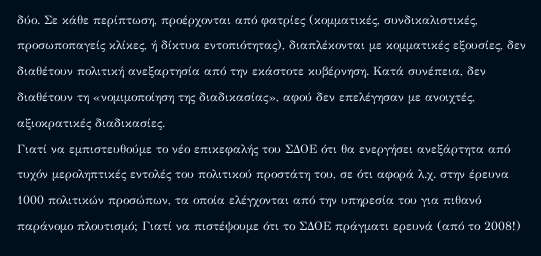δύο. Σε κάθε περίπτωση, προέρχονται από φατρίες (κομματικές, συνδικαλιστικές, προσωποπαγείς κλίκες, ή δίκτυα εντοπιότητας), διαπλέκονται με κομματικές εξουσίες, δεν διαθέτουν πολιτική ανεξαρτησία από την εκάστοτε κυβέρνηση. Κατά συνέπεια, δεν διαθέτουν τη «νομιμοποίηση της διαδικασίας», αφού δεν επελέγησαν με ανοιχτές, αξιοκρατικές διαδικασίες.
Γιατί να εμπιστευθούμε το νέο επικεφαλής του ΣΔΟΕ ότι θα ενεργήσει ανεξάρτητα από τυχόν μεροληπτικές εντολές του πολιτικού προστάτη του, σε ότι αφορά λ.χ. στην έρευνα 1000 πολιτικών προσώπων, τα οποία ελέγχονται από την υπηρεσία του για πιθανό παράνομο πλουτισμό; Γιατί να πιστέψουμε ότι το ΣΔΟΕ πράγματι ερευνά (από το 2008!)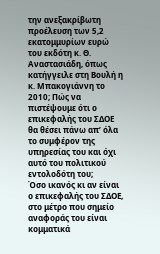την ανεξακρίβωτη προέλευση των 5,2 εκατομμυρίων ευρώ του εκδότη κ. Θ. Αναστασιάδη, όπως κατήγγειλε στη Βουλή η κ. Μπακογιάννη το 2010; Πώς να πιστέψουμε ότι ο επικεφαλής του ΣΔΟΕ θα θέσει πάνω απ’ όλα το συμφέρον της υπηρεσίας του και όχι αυτό του πολιτικού εντολοδότη του;
Όσο ικανός κι αν είναι ο επικεφαλής του ΣΔΟΕ, στο μέτρο που σημείο αναφοράς του είναι κομματικά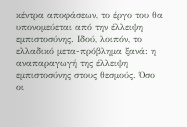κέντρα αποφάσεων, το έργο του θα υπονομεύεται από την έλλειψη εμπιστοσύνης. Ιδού, λοιπόν, το ελλαδικό μετα-πρόβλημα ξανά: η αναπαραγωγή της έλλειψη εμπιστοσύνης στους θεσμούς. Όσο οι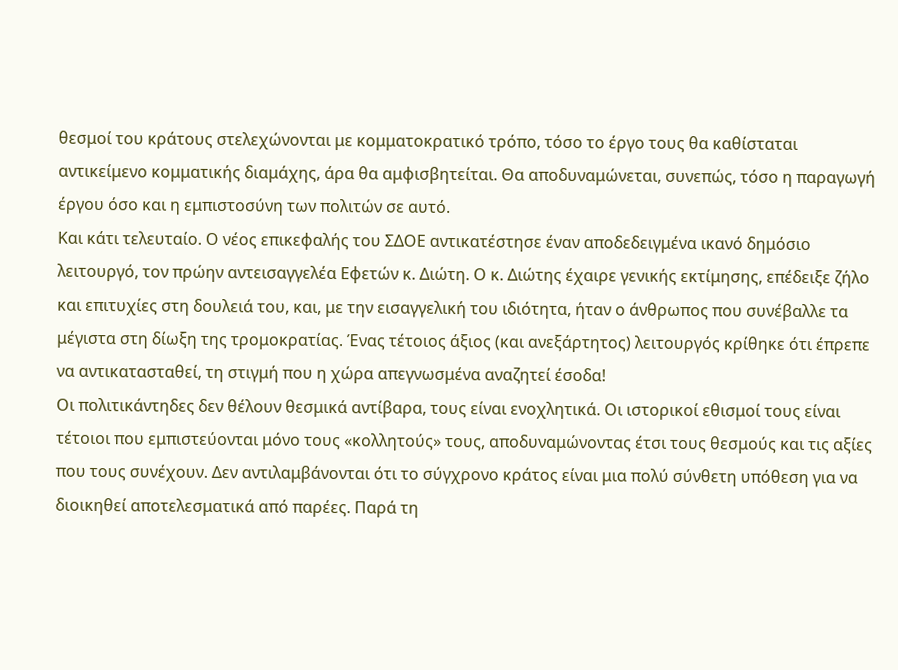θεσμοί του κράτους στελεχώνονται με κομματοκρατικό τρόπο, τόσο το έργο τους θα καθίσταται αντικείμενο κομματικής διαμάχης, άρα θα αμφισβητείται. Θα αποδυναμώνεται, συνεπώς, τόσο η παραγωγή έργου όσο και η εμπιστοσύνη των πολιτών σε αυτό.
Και κάτι τελευταίο. Ο νέος επικεφαλής του ΣΔΟΕ αντικατέστησε έναν αποδεδειγμένα ικανό δημόσιο λειτουργό, τον πρώην αντεισαγγελέα Εφετών κ. Διώτη. Ο κ. Διώτης έχαιρε γενικής εκτίμησης, επέδειξε ζήλο και επιτυχίες στη δουλειά του, και, με την εισαγγελική του ιδιότητα, ήταν ο άνθρωπος που συνέβαλλε τα μέγιστα στη δίωξη της τρομοκρατίας. Ένας τέτοιος άξιος (και ανεξάρτητος) λειτουργός κρίθηκε ότι έπρεπε να αντικατασταθεί, τη στιγμή που η χώρα απεγνωσμένα αναζητεί έσοδα!
Οι πολιτικάντηδες δεν θέλουν θεσμικά αντίβαρα, τους είναι ενοχλητικά. Οι ιστορικοί εθισμοί τους είναι τέτοιοι που εμπιστεύονται μόνο τους «κολλητούς» τους, αποδυναμώνοντας έτσι τους θεσμούς και τις αξίες που τους συνέχουν. Δεν αντιλαμβάνονται ότι το σύγχρονο κράτος είναι μια πολύ σύνθετη υπόθεση για να διοικηθεί αποτελεσματικά από παρέες. Παρά τη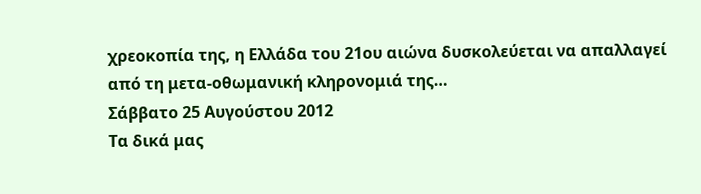χρεοκοπία της, η Ελλάδα του 21ου αιώνα δυσκολεύεται να απαλλαγεί από τη μετα-οθωμανική κληρονομιά της…
Σάββατο 25 Αυγούστου 2012
Τα δικά μας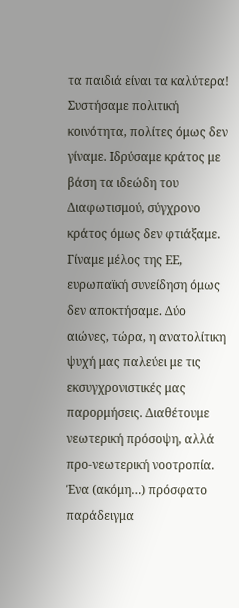τα παιδιά είναι τα καλύτερα!
Συστήσαμε πολιτική κοινότητα, πολίτες όμως δεν γίναμε. Ιδρύσαμε κράτος με βάση τα ιδεώδη του Διαφωτισμού, σύγχρονο κράτος όμως δεν φτιάξαμε. Γίναμε μέλος της ΕΕ, ευρωπαϊκή συνείδηση όμως δεν αποκτήσαμε. Δύο αιώνες, τώρα, η ανατολίτικη ψυχή μας παλεύει με τις εκσυγχρονιστικές μας παρορμήσεις. Διαθέτουμε νεωτερική πρόσοψη, αλλά προ-νεωτερική νοοτροπία.
Ένα (ακόμη…) πρόσφατο παράδειγμα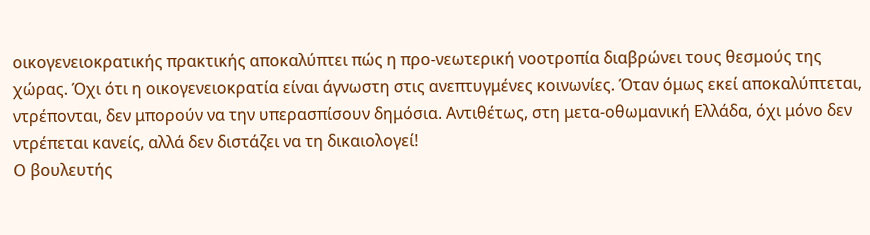οικογενειοκρατικής πρακτικής αποκαλύπτει πώς η προ-νεωτερική νοοτροπία διαβρώνει τους θεσμούς της χώρας. Όχι ότι η οικογενειοκρατία είναι άγνωστη στις ανεπτυγμένες κοινωνίες. Όταν όμως εκεί αποκαλύπτεται, ντρέπονται, δεν μπορούν να την υπερασπίσουν δημόσια. Αντιθέτως, στη μετα-οθωμανική Ελλάδα, όχι μόνο δεν ντρέπεται κανείς, αλλά δεν διστάζει να τη δικαιολογεί!
Ο βουλευτής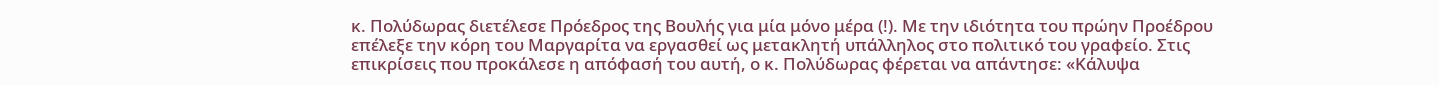κ. Πολύδωρας διετέλεσε Πρόεδρος της Βουλής για μία μόνο μέρα (!). Με την ιδιότητα του πρώην Προέδρου επέλεξε την κόρη του Μαργαρίτα να εργασθεί ως μετακλητή υπάλληλος στο πολιτικό του γραφείο. Στις επικρίσεις που προκάλεσε η απόφασή του αυτή, ο κ. Πολύδωρας φέρεται να απάντησε: «Κάλυψα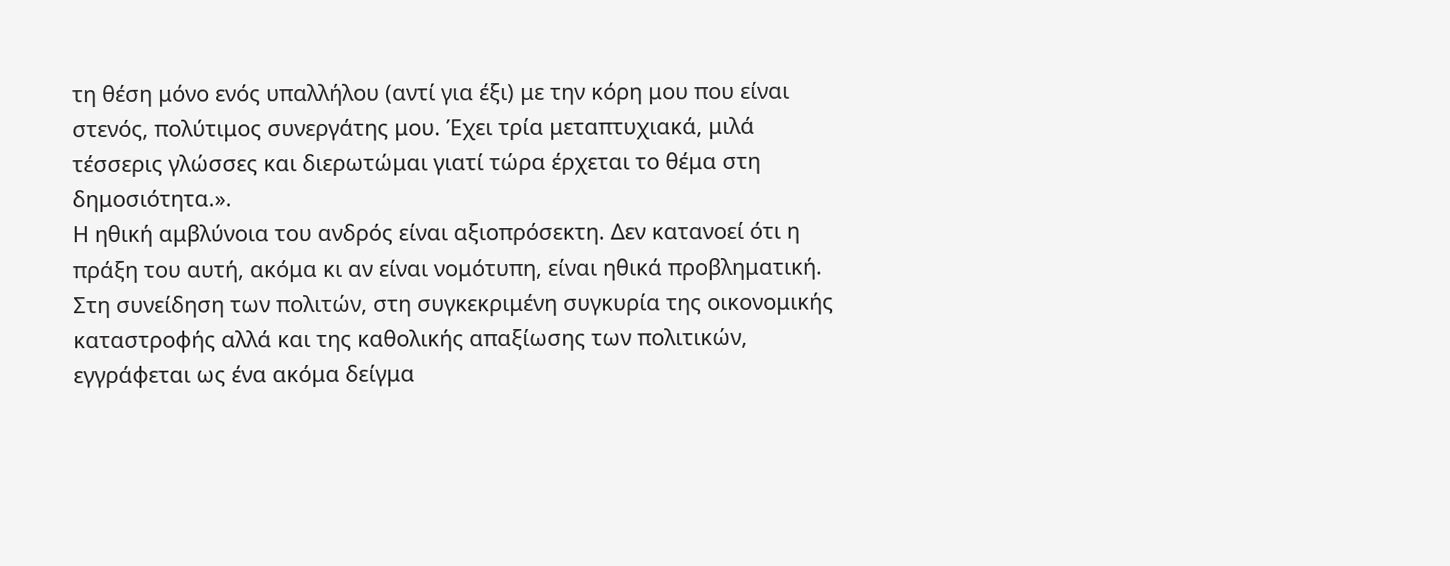τη θέση μόνο ενός υπαλλήλου (αντί για έξι) με την κόρη μου που είναι στενός, πολύτιμος συνεργάτης μου. Έχει τρία μεταπτυχιακά, μιλά τέσσερις γλώσσες και διερωτώμαι γιατί τώρα έρχεται το θέμα στη δημοσιότητα.».
Η ηθική αμβλύνοια του ανδρός είναι αξιοπρόσεκτη. Δεν κατανοεί ότι η πράξη του αυτή, ακόμα κι αν είναι νομότυπη, είναι ηθικά προβληματική. Στη συνείδηση των πολιτών, στη συγκεκριμένη συγκυρία της οικονομικής καταστροφής αλλά και της καθολικής απαξίωσης των πολιτικών, εγγράφεται ως ένα ακόμα δείγμα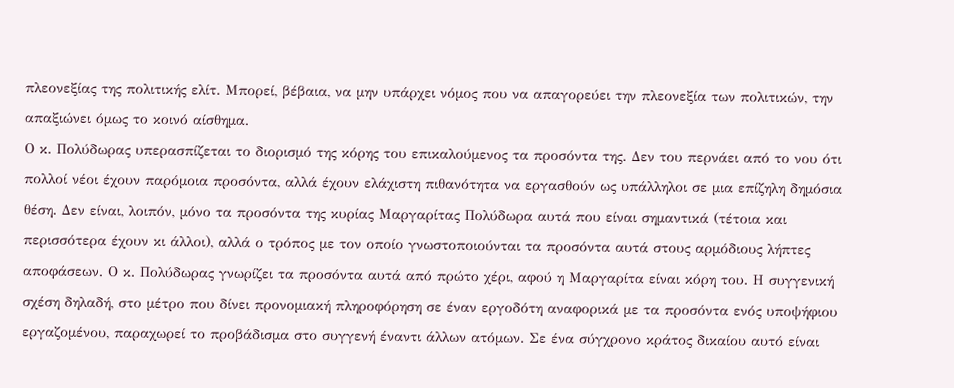πλεονεξίας της πολιτικής ελίτ. Μπορεί, βέβαια, να μην υπάρχει νόμος που να απαγορεύει την πλεονεξία των πολιτικών, την απαξιώνει όμως το κοινό αίσθημα.
Ο κ. Πολύδωρας υπερασπίζεται το διορισμό της κόρης του επικαλούμενος τα προσόντα της. Δεν του περνάει από το νου ότι πολλοί νέοι έχουν παρόμοια προσόντα, αλλά έχουν ελάχιστη πιθανότητα να εργασθούν ως υπάλληλοι σε μια επίζηλη δημόσια θέση. Δεν είναι, λοιπόν, μόνο τα προσόντα της κυρίας Μαργαρίτας Πολύδωρα αυτά που είναι σημαντικά (τέτοια και περισσότερα έχουν κι άλλοι), αλλά ο τρόπος με τον οποίο γνωστοποιούνται τα προσόντα αυτά στους αρμόδιους λήπτες αποφάσεων. Ο κ. Πολύδωρας γνωρίζει τα προσόντα αυτά από πρώτο χέρι, αφού η Μαργαρίτα είναι κόρη του. Η συγγενική σχέση δηλαδή, στο μέτρο που δίνει προνομιακή πληροφόρηση σε έναν εργοδότη αναφορικά με τα προσόντα ενός υποψήφιου εργαζομένου, παραχωρεί το προβάδισμα στο συγγενή έναντι άλλων ατόμων. Σε ένα σύγχρονο κράτος δικαίου αυτό είναι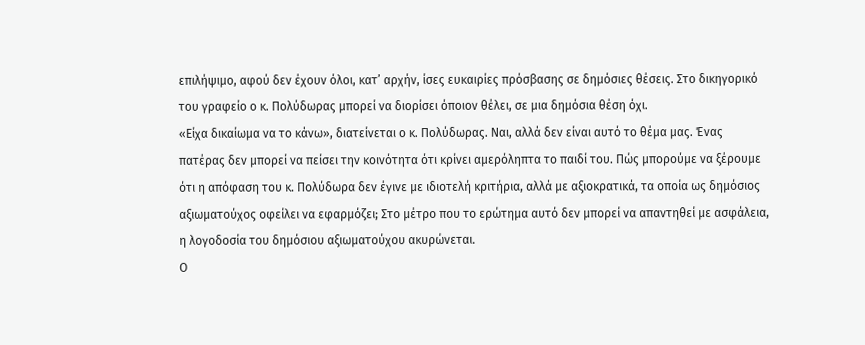επιλήψιμο, αφού δεν έχουν όλοι, κατ’ αρχήν, ίσες ευκαιρίες πρόσβασης σε δημόσιες θέσεις. Στο δικηγορικό του γραφείο ο κ. Πολύδωρας μπορεί να διορίσει όποιον θέλει, σε μια δημόσια θέση όχι.
«Είχα δικαίωμα να το κάνω», διατείνεται ο κ. Πολύδωρας. Ναι, αλλά δεν είναι αυτό το θέμα μας. Ένας πατέρας δεν μπορεί να πείσει την κοινότητα ότι κρίνει αμερόληπτα το παιδί του. Πώς μπορούμε να ξέρουμε ότι η απόφαση του κ. Πολύδωρα δεν έγινε με ιδιοτελή κριτήρια, αλλά με αξιοκρατικά, τα οποία ως δημόσιος αξιωματούχος οφείλει να εφαρμόζει; Στο μέτρο που το ερώτημα αυτό δεν μπορεί να απαντηθεί με ασφάλεια, η λογοδοσία του δημόσιου αξιωματούχου ακυρώνεται.
Ο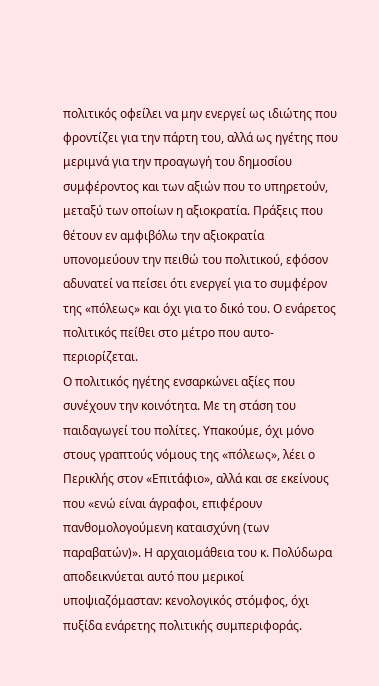πολιτικός οφείλει να μην ενεργεί ως ιδιώτης που φροντίζει για την πάρτη του, αλλά ως ηγέτης που μεριμνά για την προαγωγή του δημοσίου συμφέροντος και των αξιών που το υπηρετούν, μεταξύ των οποίων η αξιοκρατία. Πράξεις που θέτουν εν αμφιβόλω την αξιοκρατία υπονομεύουν την πειθώ του πολιτικού, εφόσον αδυνατεί να πείσει ότι ενεργεί για το συμφέρον της «πόλεως» και όχι για το δικό του. Ο ενάρετος πολιτικός πείθει στο μέτρο που αυτο-περιορίζεται.
Ο πολιτικός ηγέτης ενσαρκώνει αξίες που συνέχουν την κοινότητα. Με τη στάση του παιδαγωγεί του πολίτες. Υπακούμε, όχι μόνο στους γραπτούς νόμους της «πόλεως», λέει ο Περικλής στον «Επιτάφιο», αλλά και σε εκείνους που «ενώ είναι άγραφοι, επιφέρουν πανθομολογούμενη καταισχύνη (των παραβατών)». Η αρχαιομάθεια του κ. Πολύδωρα αποδεικνύεται αυτό που μερικοί υποψιαζόμασταν: κενολογικός στόμφος, όχι πυξίδα ενάρετης πολιτικής συμπεριφοράς.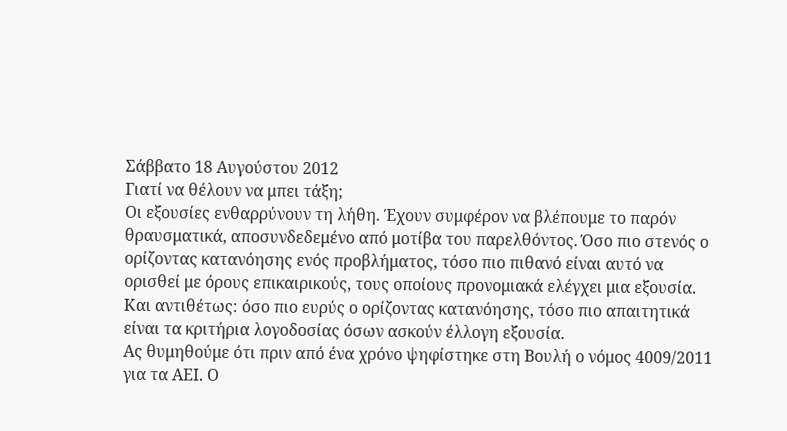Σάββατο 18 Αυγούστου 2012
Γιατί να θέλουν να μπει τάξη;
Οι εξουσίες ενθαρρύνουν τη λήθη. Έχουν συμφέρον να βλέπουμε το παρόν θραυσματικά, αποσυνδεδεμένο από μοτίβα του παρελθόντος. Όσο πιο στενός ο ορίζοντας κατανόησης ενός προβλήματος, τόσο πιο πιθανό είναι αυτό να ορισθεί με όρους επικαιρικούς, τους οποίους προνομιακά ελέγχει μια εξουσία. Και αντιθέτως: όσο πιο ευρύς ο ορίζοντας κατανόησης, τόσο πιο απαιτητικά είναι τα κριτήρια λογοδοσίας όσων ασκούν έλλογη εξουσία.
Ας θυμηθούμε ότι πριν από ένα χρόνο ψηφίστηκε στη Βουλή ο νόμος 4009/2011 για τα ΑΕΙ. Ο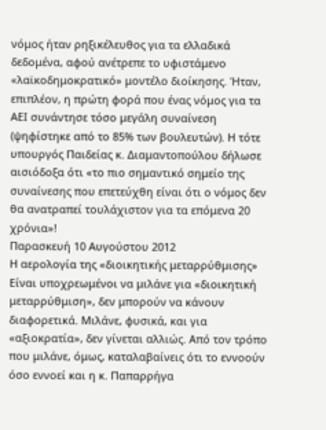νόμος ήταν ρηξικέλευθος για τα ελλαδικά δεδομένα, αφού ανέτρεπε το υφιστάμενο «λαϊκοδημοκρατικό» μοντέλο διοίκησης. Ήταν, επιπλέον, η πρώτη φορά που ένας νόμος για τα ΑΕΙ συνάντησε τόσο μεγάλη συναίνεση (ψηφίστηκε από το 85% των βουλευτών). Η τότε υπουργός Παιδείας κ. Διαμαντοπούλου δήλωσε αισιόδοξα ότι «το πιο σημαντικό σημείο της συναίνεσης που επετεύχθη είναι ότι ο νόμος δεν θα ανατραπεί τουλάχιστον για τα επόμενα 20 χρόνια»!
Παρασκευή 10 Αυγούστου 2012
Η αερολογία της «διοικητικής μεταρρύθμισης»
Είναι υποχρεωμένοι να μιλάνε για «διοικητική μεταρρύθμιση», δεν μπορούν να κάνουν διαφορετικά. Μιλάνε, φυσικά, και για «αξιοκρατία», δεν γίνεται αλλιώς. Από τον τρόπο που μιλάνε, όμως, καταλαβαίνεις ότι το εννοούν όσο εννοεί και η κ. Παπαρρήγα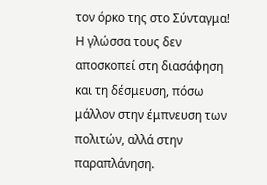τον όρκο της στο Σύνταγμα! Η γλώσσα τους δεν αποσκοπεί στη διασάφηση και τη δέσμευση, πόσω μάλλον στην έμπνευση των πολιτών, αλλά στην παραπλάνηση.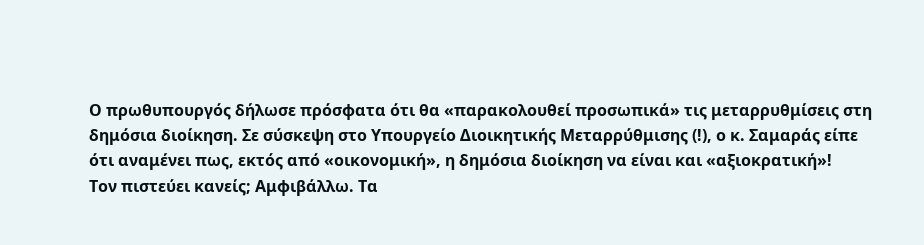Ο πρωθυπουργός δήλωσε πρόσφατα ότι θα «παρακολουθεί προσωπικά» τις μεταρρυθμίσεις στη δημόσια διοίκηση. Σε σύσκεψη στο Υπουργείο Διοικητικής Μεταρρύθμισης (!), ο κ. Σαμαράς είπε ότι αναμένει πως, εκτός από «οικονομική», η δημόσια διοίκηση να είναι και «αξιοκρατική»!
Τον πιστεύει κανείς; Αμφιβάλλω. Τα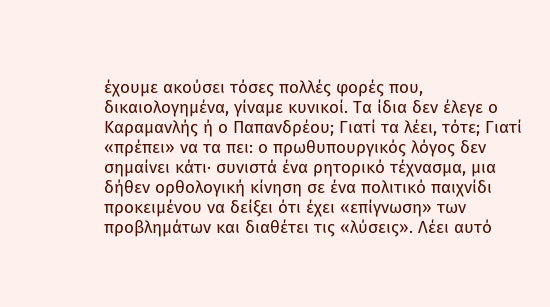έχουμε ακούσει τόσες πολλές φορές που, δικαιολογημένα, γίναμε κυνικοί. Τα ίδια δεν έλεγε ο Καραμανλής ή ο Παπανδρέου; Γιατί τα λέει, τότε; Γιατί «πρέπει» να τα πει: ο πρωθυπουργικός λόγος δεν σημαίνει κάτι· συνιστά ένα ρητορικό τέχνασμα, μια δήθεν ορθολογική κίνηση σε ένα πολιτικό παιχνίδι προκειμένου να δείξει ότι έχει «επίγνωση» των προβλημάτων και διαθέτει τις «λύσεις». Λέει αυτό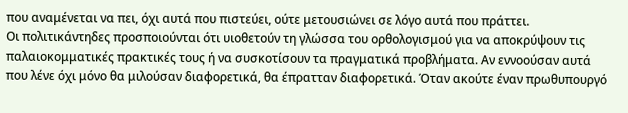που αναμένεται να πει, όχι αυτά που πιστεύει, ούτε μετουσιώνει σε λόγο αυτά που πράττει.
Οι πολιτικάντηδες προσποιούνται ότι υιοθετούν τη γλώσσα του ορθολογισμού για να αποκρύψουν τις παλαιοκομματικές πρακτικές τους ή να συσκοτίσουν τα πραγματικά προβλήματα. Αν εννοούσαν αυτά που λένε όχι μόνο θα μιλούσαν διαφορετικά, θα έπρατταν διαφορετικά. Όταν ακούτε έναν πρωθυπουργό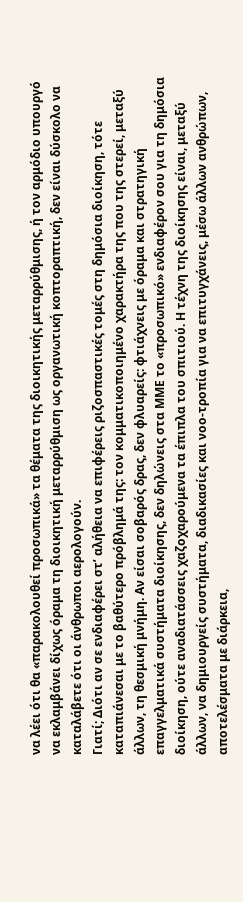να λέει ότι θα «παρακολουθεί προσωπικά» τα θέματα της διοικητικής μεταρρύθμισης, ή τον αρμόδιο υπουργό να εκλαμβάνει δίχως όραμα τη διοικητική μεταρρύθμιση ως οργανωτική κοπτοραπτική, δεν είναι δύσκολο να καταλάβετε ότι οι άνθρωποι αερολογούν.
Γιατί; Διότι αν σε ενδιαφέρει στ’ αλήθεια να επιφέρεις ριζοσπαστικές τομές στη δημόσια διοίκηση, τότε καταπιάνεσαι με το βαθύτερο πρόβλημά της: τον κομματικοποιημένο χαρακτήρα της που της στερεί, μεταξύ άλλων, τη θεσμική μνήμη. Αν είσαι σοβαρός δρας, δεν φλυαρείς: φτιάχνεις με όραμα και στρατηγική επαγγελματικά συστήματα διοίκησης, δεν δηλώνεις στα ΜΜΕ το «προσωπικό» ενδιαφέρον σου για τη δημόσια διοίκηση, ούτε αναδιατάσσεις χαζοχαρούμενα τα έπιπλα του σπιτιού. Η τέχνη της διοίκησης είναι, μεταξύ άλλων, να δημιουργείς συστήματα, διαδικασίες και νοο-τροπία για να επιτυγχάνεις, μέσω άλλων ανθρώπων, αποτελέσματα με διάρκεια,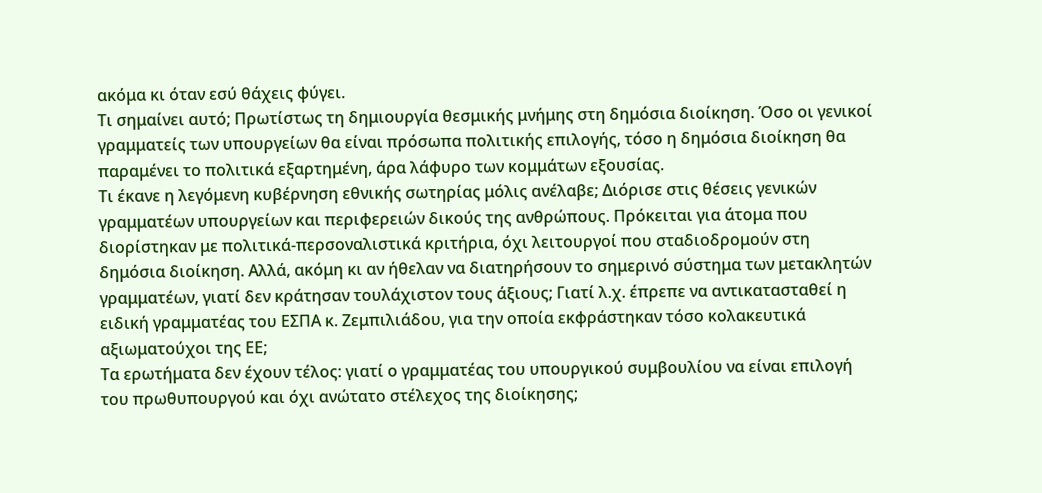ακόμα κι όταν εσύ θάχεις φύγει.
Τι σημαίνει αυτό; Πρωτίστως τη δημιουργία θεσμικής μνήμης στη δημόσια διοίκηση. Όσο οι γενικοί γραμματείς των υπουργείων θα είναι πρόσωπα πολιτικής επιλογής, τόσο η δημόσια διοίκηση θα παραμένει το πολιτικά εξαρτημένη, άρα λάφυρο των κομμάτων εξουσίας.
Τι έκανε η λεγόμενη κυβέρνηση εθνικής σωτηρίας μόλις ανέλαβε; Διόρισε στις θέσεις γενικών γραμματέων υπουργείων και περιφερειών δικούς της ανθρώπους. Πρόκειται για άτομα που διορίστηκαν με πολιτικά-περσοναλιστικά κριτήρια, όχι λειτουργοί που σταδιοδρομούν στη δημόσια διοίκηση. Αλλά, ακόμη κι αν ήθελαν να διατηρήσουν το σημερινό σύστημα των μετακλητών γραμματέων, γιατί δεν κράτησαν τουλάχιστον τους άξιους; Γιατί λ.χ. έπρεπε να αντικατασταθεί η ειδική γραμματέας του ΕΣΠΑ κ. Ζεμπιλιάδου, για την οποία εκφράστηκαν τόσο κολακευτικά αξιωματούχοι της ΕΕ;
Τα ερωτήματα δεν έχουν τέλος: γιατί ο γραμματέας του υπουργικού συμβουλίου να είναι επιλογή του πρωθυπουργού και όχι ανώτατο στέλεχος της διοίκησης;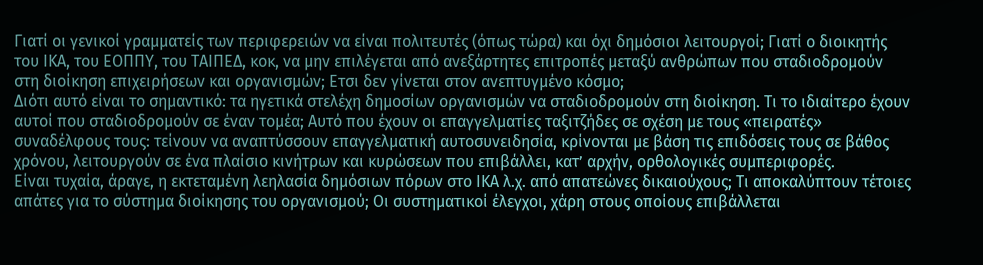Γιατί οι γενικοί γραμματείς των περιφερειών να είναι πολιτευτές (όπως τώρα) και όχι δημόσιοι λειτουργοί; Γιατί ο διοικητής του ΙΚΑ, του ΕΟΠΠΥ, του ΤΑΙΠΕΔ, κοκ, να μην επιλέγεται από ανεξάρτητες επιτροπές μεταξύ ανθρώπων που σταδιοδρομούν στη διοίκηση επιχειρήσεων και οργανισμών; Ετσι δεν γίνεται στον ανεπτυγμένο κόσμο;
Διότι αυτό είναι το σημαντικό: τα ηγετικά στελέχη δημοσίων οργανισμών να σταδιοδρομούν στη διοίκηση. Τι το ιδιαίτερο έχουν αυτοί που σταδιοδρομούν σε έναν τομέα; Αυτό που έχουν οι επαγγελματίες ταξιτζήδες σε σχέση με τους «πειρατές» συναδέλφους τους: τείνουν να αναπτύσσουν επαγγελματική αυτοσυνειδησία, κρίνονται με βάση τις επιδόσεις τους σε βάθος χρόνου, λειτουργούν σε ένα πλαίσιο κινήτρων και κυρώσεων που επιβάλλει, κατ’ αρχήν, ορθολογικές συμπεριφορές.
Είναι τυχαία, άραγε, η εκτεταμένη λεηλασία δημόσιων πόρων στο ΙΚΑ λ.χ. από απατεώνες δικαιούχους; Τι αποκαλύπτουν τέτοιες απάτες για το σύστημα διοίκησης του οργανισμού; Οι συστηματικοί έλεγχοι, χάρη στους οποίους επιβάλλεται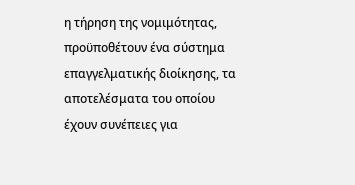η τήρηση της νομιμότητας, προϋποθέτουν ένα σύστημα επαγγελματικής διοίκησης, τα αποτελέσματα του οποίου έχουν συνέπειες για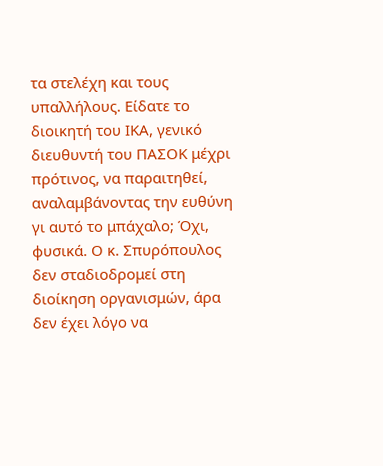τα στελέχη και τους υπαλλήλους. Είδατε το διοικητή του ΙΚΑ, γενικό διευθυντή του ΠΑΣΟΚ μέχρι πρότινος, να παραιτηθεί, αναλαμβάνοντας την ευθύνη γι αυτό το μπάχαλο; Όχι, φυσικά. Ο κ. Σπυρόπουλος δεν σταδιοδρομεί στη διοίκηση οργανισμών, άρα δεν έχει λόγο να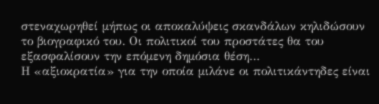στεναχωρηθεί μήπως οι αποκαλύψεις σκανδάλων κηλιδώσουν το βιογραφικό του. Οι πολιτικοί του προστάτες θα του εξασφαλίσουν την επόμενη δημόσια θέση…
Η «αξιοκρατία» για την οποία μιλάνε οι πολιτικάντηδες είναι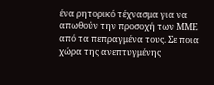ένα ρητορικό τέχνασμα για να απωθούν την προσοχή των ΜΜΕ από τα πεπραγμένα τους. Σε ποια χώρα της ανεπτυγμένης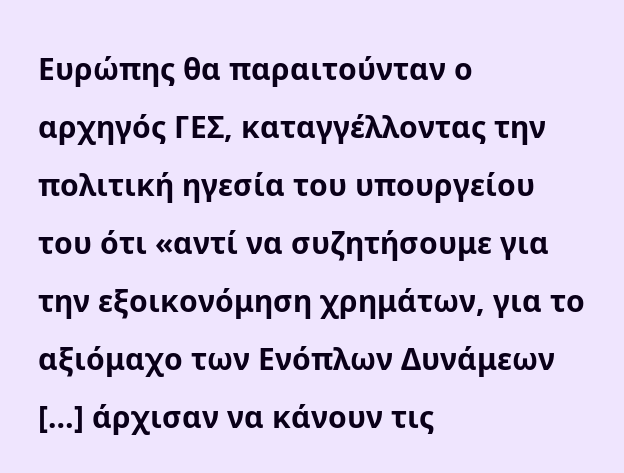Ευρώπης θα παραιτούνταν ο αρχηγός ΓΕΣ, καταγγέλλοντας την πολιτική ηγεσία του υπουργείου του ότι «αντί να συζητήσουμε για την εξοικονόμηση χρημάτων, για το αξιόμαχο των Ενόπλων Δυνάμεων […] άρχισαν να κάνουν τις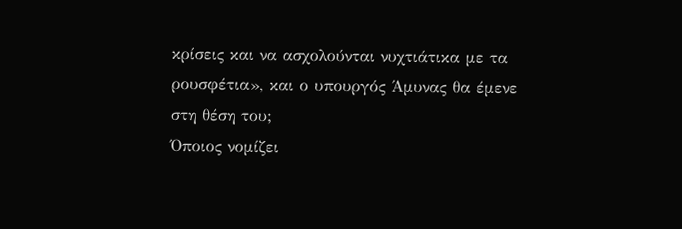κρίσεις και να ασχολούνται νυχτιάτικα με τα ρουσφέτια», και ο υπουργός Άμυνας θα έμενε στη θέση του;
Όποιος νομίζει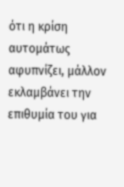ότι η κρίση αυτομάτως αφυπνίζει, μάλλον εκλαμβάνει την επιθυμία του για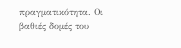πραγματικότητα. Οι βαθιές δομές του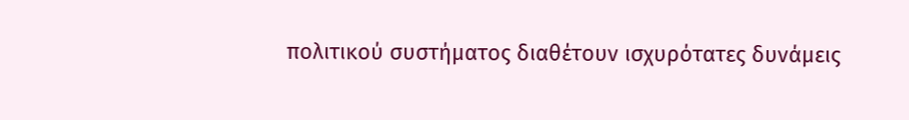πολιτικού συστήματος διαθέτουν ισχυρότατες δυνάμεις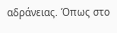αδράνειας. Όπως στο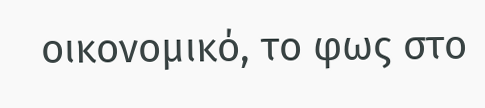οικονομικό, το φως στο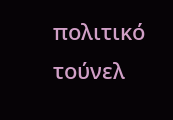πολιτικό τούνελ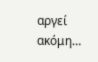αργεί ακόμη…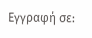Εγγραφή σε: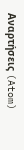Αναρτήσεις (Atom)